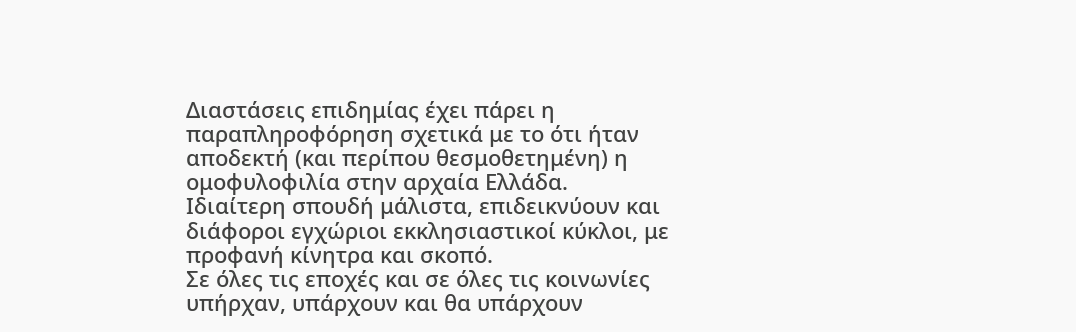Διαστάσεις επιδημίας έχει πάρει η παραπληροφόρηση σχετικά με το ότι ήταν αποδεκτή (και περίπου θεσμοθετημένη) η ομοφυλοφιλία στην αρχαία Ελλάδα.
Ιδιαίτερη σπουδή μάλιστα, επιδεικνύουν και διάφοροι εγχώριοι εκκλησιαστικοί κύκλοι, με προφανή κίνητρα και σκοπό.
Σε όλες τις εποχές και σε όλες τις κοινωνίες υπήρχαν, υπάρχουν και θα υπάρχουν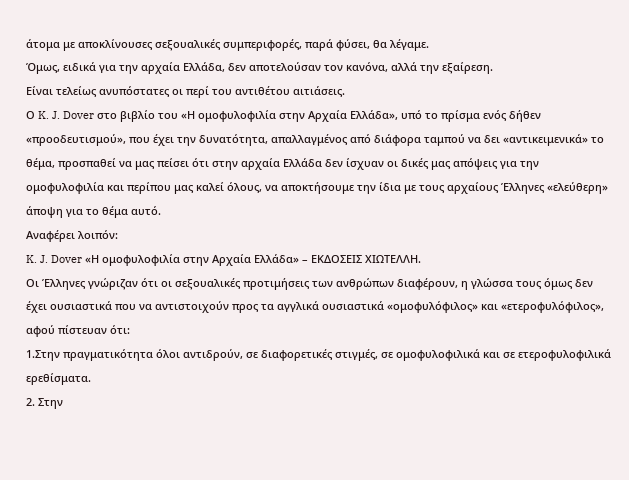άτομα με αποκλίνουσες σεξουαλικές συμπεριφορές, παρά φύσει, θα λέγαμε.
Όμως, ειδικά για την αρχαία Ελλάδα, δεν αποτελούσαν τον κανόνα, αλλά την εξαίρεση.
Είναι τελείως ανυπόστατες οι περί του αντιθέτου αιτιάσεις.
Ο K. J. Dover στο βιβλίο του «Η ομοφυλοφιλία στην Αρχαία Ελλάδα», υπό το πρίσμα ενός δήθεν «προοδευτισμού», που έχει την δυνατότητα, απαλλαγμένος από διάφορα ταμπού να δει «αντικειμενικά» το θέμα, προσπαθεί να μας πείσει ότι στην αρχαία Ελλάδα δεν ίσχυαν οι δικές μας απόψεις για την ομοφυλοφιλία και περίπου μας καλεί όλους, να αποκτήσουμε την ίδια με τους αρχαίους Έλληνες «ελεύθερη» άποψη για το θέμα αυτό.
Αναφέρει λοιπόν:
K. J. Dover «Η ομοφυλοφιλία στην Αρχαία Ελλάδα» – ΕΚΔΟΣΕΙΣ ΧΙΩΤΕΛΛΗ.
Οι Έλληνες γνώριζαν ότι οι σεξουαλικές προτιμήσεις των ανθρώπων διαφέρουν, η γλώσσα τους όμως δεν έχει ουσιαστικά που να αντιστοιχούν προς τα αγγλικά ουσιαστικά «ομοφυλόφιλος» και «ετεροφυλόφιλος», αφού πίστευαν ότι:
1.Στην πραγματικότητα όλοι αντιδρούν, σε διαφορετικές στιγμές, σε ομοφυλοφιλικά και σε ετεροφυλοφιλικά ερεθίσματα.
2. Στην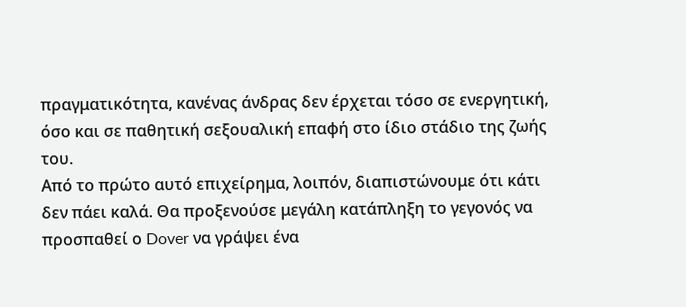πραγματικότητα, κανένας άνδρας δεν έρχεται τόσο σε ενεργητική, όσο και σε παθητική σεξουαλική επαφή στο ίδιο στάδιο της ζωής του.
Από το πρώτο αυτό επιχείρημα, λοιπόν, διαπιστώνουμε ότι κάτι δεν πάει καλά. Θα προξενούσε μεγάλη κατάπληξη το γεγονός να προσπαθεί ο Dover να γράψει ένα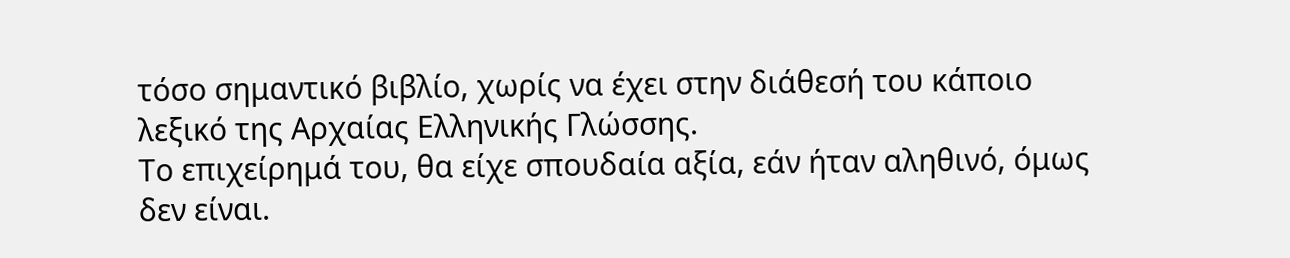τόσο σημαντικό βιβλίο, χωρίς να έχει στην διάθεσή του κάποιο λεξικό της Αρχαίας Ελληνικής Γλώσσης.
Το επιχείρημά του, θα είχε σπουδαία αξία, εάν ήταν αληθινό, όμως δεν είναι.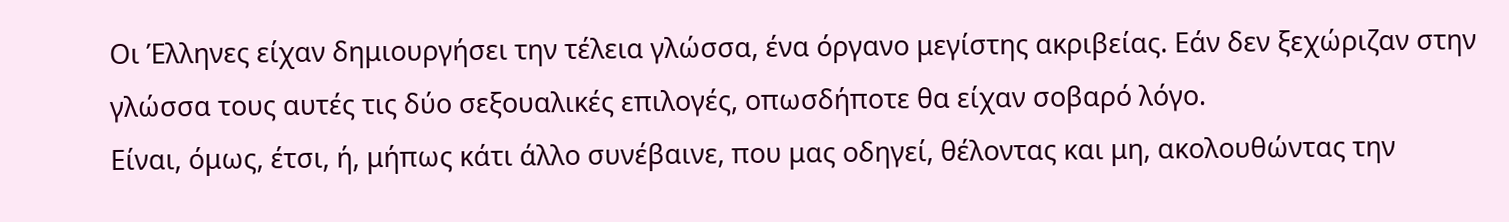Οι Έλληνες είχαν δημιουργήσει την τέλεια γλώσσα, ένα όργανο μεγίστης ακριβείας. Εάν δεν ξεχώριζαν στην γλώσσα τους αυτές τις δύο σεξουαλικές επιλογές, οπωσδήποτε θα είχαν σοβαρό λόγο.
Είναι, όμως, έτσι, ή, μήπως κάτι άλλο συνέβαινε, που μας οδηγεί, θέλοντας και μη, ακολουθώντας την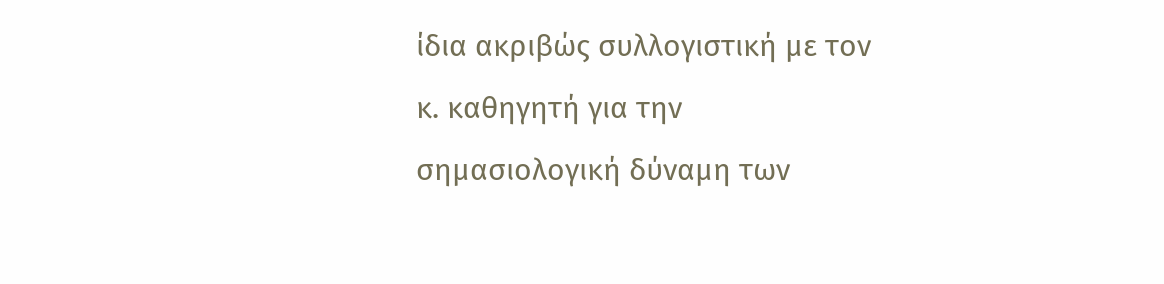ίδια ακριβώς συλλογιστική με τον κ. καθηγητή για την σημασιολογική δύναμη των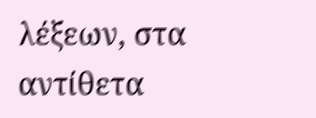λέξεων, στα αντίθετα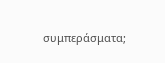συμπεράσματα;